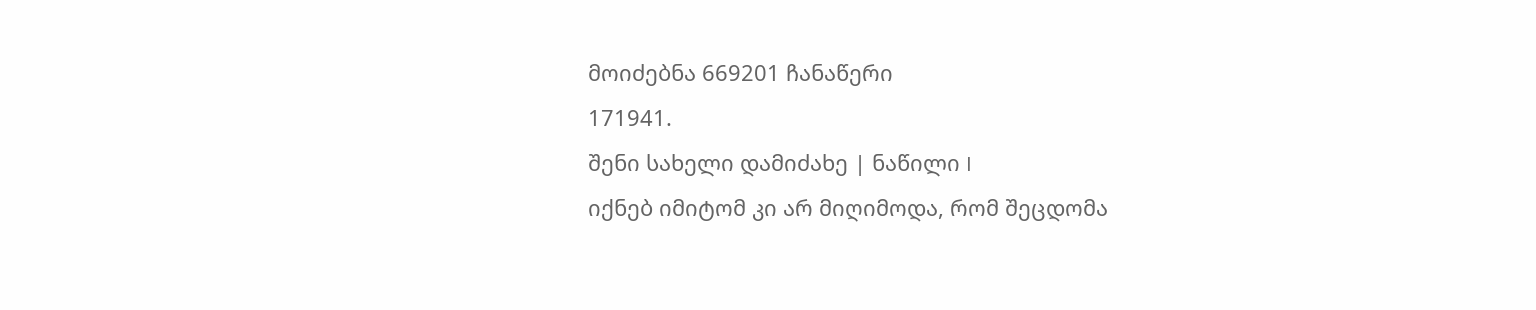მოიძებნა 669201 ჩანაწერი
171941.
შენი სახელი დამიძახე | ნაწილი I
იქნებ იმიტომ კი არ მიღიმოდა, რომ შეცდომა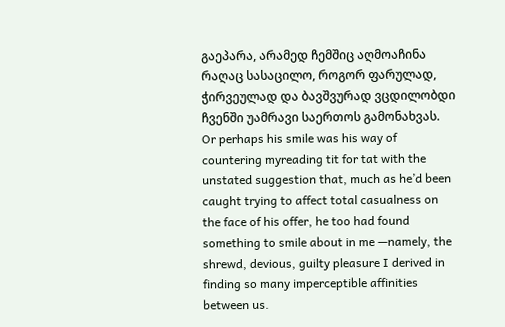გაეპარა, არამედ ჩემშიც აღმოაჩინა რაღაც სასაცილო, როგორ ფარულად, ჭირვეულად და ბავშვურად ვცდილობდი ჩვენში უამრავი საერთოს გამონახვას.
Or perhaps his smile was his way of countering myreading tit for tat with the unstated suggestion that, much as he’d been caught trying to affect total casualness on the face of his offer, he too had found something to smile about in me —namely, the shrewd, devious, guilty pleasure I derived in finding so many imperceptible affinities between us.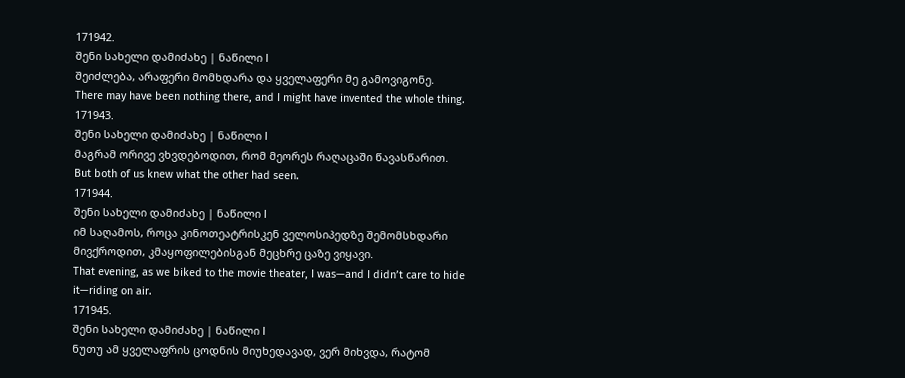171942.
შენი სახელი დამიძახე | ნაწილი I
შეიძლება, არაფერი მომხდარა და ყველაფერი მე გამოვიგონე.
There may have been nothing there, and I might have invented the whole thing.
171943.
შენი სახელი დამიძახე | ნაწილი I
მაგრამ ორივე ვხვდებოდით, რომ მეორეს რაღაცაში წავასწარით.
But both of us knew what the other had seen.
171944.
შენი სახელი დამიძახე | ნაწილი I
იმ საღამოს, როცა კინოთეატრისკენ ველოსიპედზე შემომსხდარი მივქროდით, კმაყოფილებისგან მეცხრე ცაზე ვიყავი.
That evening, as we biked to the movie theater, I was—and I didn’t care to hide it—riding on air.
171945.
შენი სახელი დამიძახე | ნაწილი I
ნუთუ ამ ყველაფრის ცოდნის მიუხედავად, ვერ მიხვდა, რატომ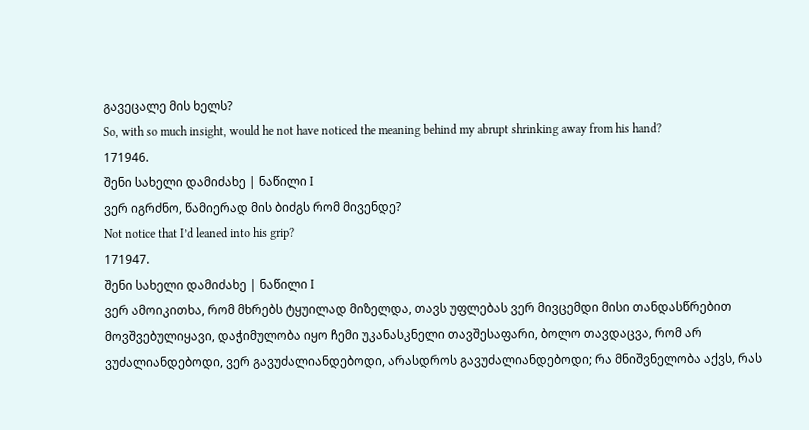გავეცალე მის ხელს?
So, with so much insight, would he not have noticed the meaning behind my abrupt shrinking away from his hand?
171946.
შენი სახელი დამიძახე | ნაწილი I
ვერ იგრძნო, წამიერად მის ბიძგს რომ მივენდე?
Not notice that I’d leaned into his grip?
171947.
შენი სახელი დამიძახე | ნაწილი I
ვერ ამოიკითხა, რომ მხრებს ტყუილად მიზელდა, თავს უფლებას ვერ მივცემდი მისი თანდასწრებით მოვშვებულიყავი, დაჭიმულობა იყო ჩემი უკანასკნელი თავშესაფარი, ბოლო თავდაცვა, რომ არ ვუძალიანდებოდი, ვერ გავუძალიანდებოდი, არასდროს გავუძალიანდებოდი; რა მნიშვნელობა აქვს, რას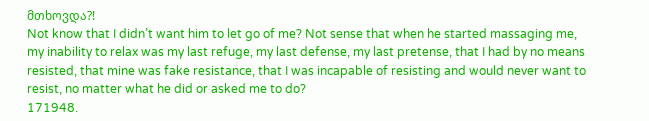მთხოვდა?!
Not know that I didn’t want him to let go of me? Not sense that when he started massaging me, my inability to relax was my last refuge, my last defense, my last pretense, that I had by no means resisted, that mine was fake resistance, that I was incapable of resisting and would never want to resist, no matter what he did or asked me to do?
171948.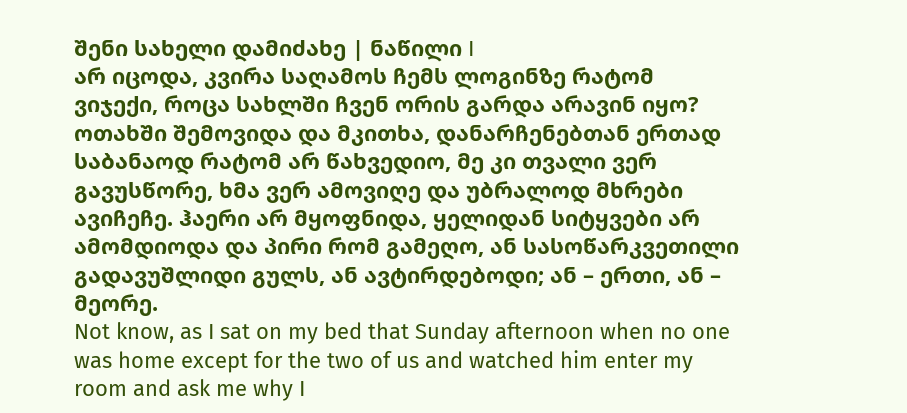შენი სახელი დამიძახე | ნაწილი I
არ იცოდა, კვირა საღამოს ჩემს ლოგინზე რატომ ვიჯექი, როცა სახლში ჩვენ ორის გარდა არავინ იყო? ოთახში შემოვიდა და მკითხა, დანარჩენებთან ერთად საბანაოდ რატომ არ წახვედიო, მე კი თვალი ვერ გავუსწორე, ხმა ვერ ამოვიღე და უბრალოდ მხრები ავიჩეჩე. ჰაერი არ მყოფნიდა, ყელიდან სიტყვები არ ამომდიოდა და პირი რომ გამეღო, ან სასოწარკვეთილი გადავუშლიდი გულს, ან ავტირდებოდი; ან – ერთი, ან – მეორე.
Not know, as I sat on my bed that Sunday afternoon when no one was home except for the two of us and watched him enter my room and ask me why I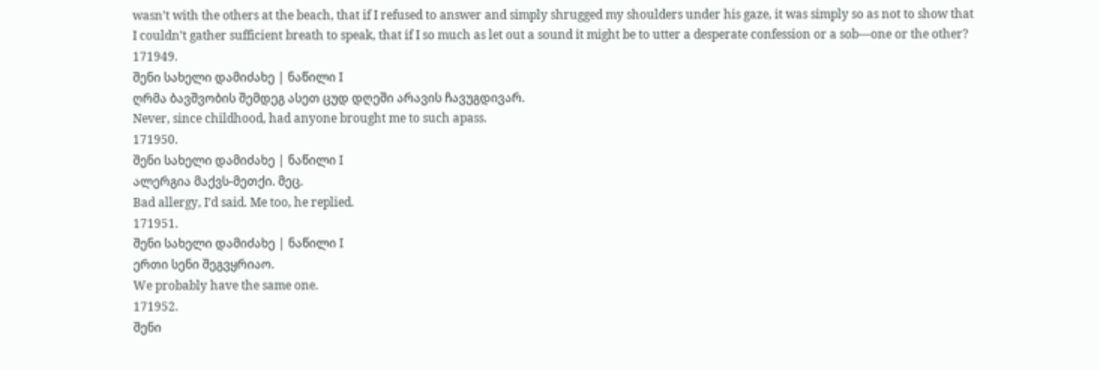wasn’t with the others at the beach, that if I refused to answer and simply shrugged my shoulders under his gaze, it was simply so as not to show that I couldn’t gather sufficient breath to speak, that if I so much as let out a sound it might be to utter a desperate confession or a sob—one or the other?
171949.
შენი სახელი დამიძახე | ნაწილი I
ღრმა ბავშვობის შემდეგ ასეთ ცუდ დღეში არავის ჩავუგდივარ.
Never, since childhood, had anyone brought me to such apass.
171950.
შენი სახელი დამიძახე | ნაწილი I
ალერგია მაქვს-მეთქი. მეც.
Bad allergy, I’d said. Me too, he replied.
171951.
შენი სახელი დამიძახე | ნაწილი I
ერთი სენი შეგვყრიაო.
We probably have the same one.
171952.
შენი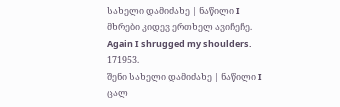სახელი დამიძახე | ნაწილი I
მხრები კიდევ ერთხელ ავიჩეჩე.
Again I shrugged my shoulders.
171953.
შენი სახელი დამიძახე | ნაწილი I
ცალ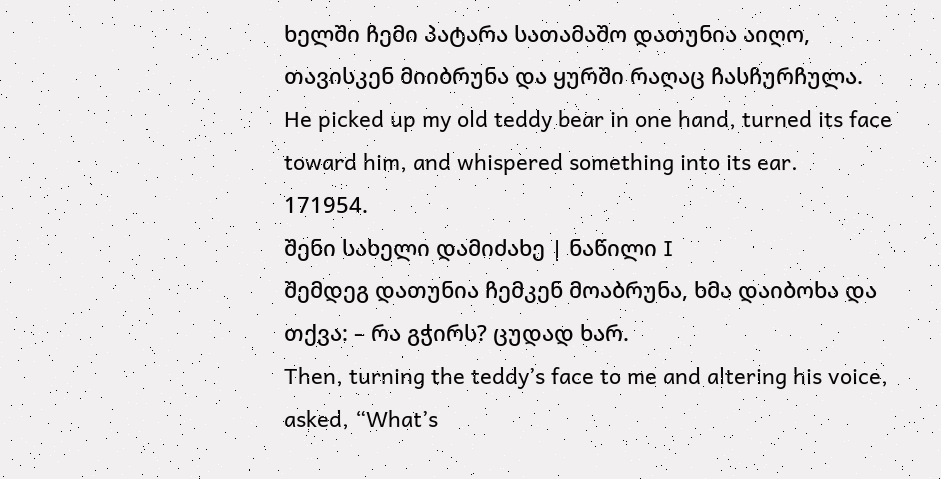ხელში ჩემი პატარა სათამაშო დათუნია აიღო, თავისკენ მიიბრუნა და ყურში რაღაც ჩასჩურჩულა.
He picked up my old teddy bear in one hand, turned its face toward him, and whispered something into its ear.
171954.
შენი სახელი დამიძახე | ნაწილი I
შემდეგ დათუნია ჩემკენ მოაბრუნა, ხმა დაიბოხა და თქვა: – რა გჭირს? ცუდად ხარ.
Then, turning the teddy’s face to me and altering his voice, asked, “What’s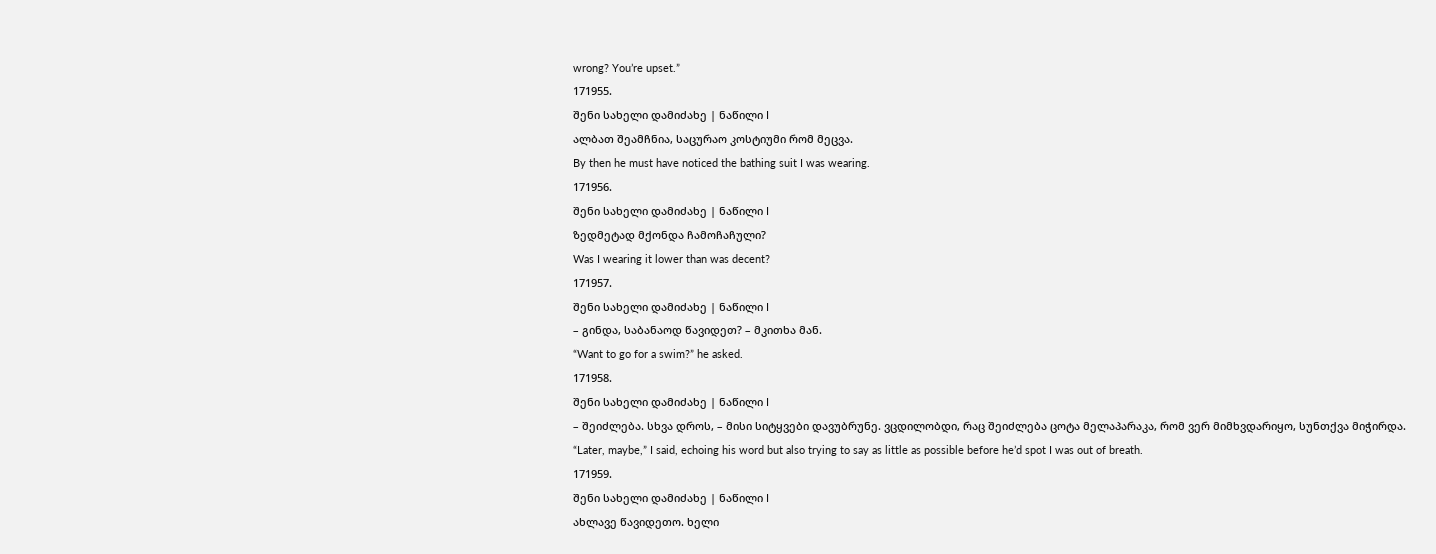wrong? You’re upset.”
171955.
შენი სახელი დამიძახე | ნაწილი I
ალბათ შეამჩნია, საცურაო კოსტიუმი რომ მეცვა.
By then he must have noticed the bathing suit I was wearing.
171956.
შენი სახელი დამიძახე | ნაწილი I
ზედმეტად მქონდა ჩამოჩაჩული?
Was I wearing it lower than was decent?
171957.
შენი სახელი დამიძახე | ნაწილი I
– გინდა, საბანაოდ წავიდეთ? – მკითხა მან.
“Want to go for a swim?” he asked.
171958.
შენი სახელი დამიძახე | ნაწილი I
– შეიძლება. სხვა დროს, – მისი სიტყვები დავუბრუნე. ვცდილობდი, რაც შეიძლება ცოტა მელაპარაკა, რომ ვერ მიმხვდარიყო, სუნთქვა მიჭირდა.
“Later, maybe,” I said, echoing his word but also trying to say as little as possible before he’d spot I was out of breath.
171959.
შენი სახელი დამიძახე | ნაწილი I
ახლავე წავიდეთო. ხელი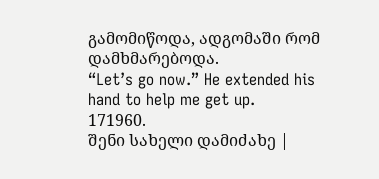გამომიწოდა, ადგომაში რომ დამხმარებოდა.
“Let’s go now.” He extended his hand to help me get up.
171960.
შენი სახელი დამიძახე |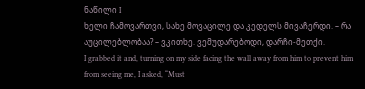ნაწილი I
ხელი ჩამოვართვი, სახე მოვაცილე და კედელს მივაჩერდი. – რა აუცილებლობაა? – ვკითხე. ვემუდარებოდი, დარჩი-მეთქი.
I grabbed it and, turning on my side facing the wall away from him to prevent him from seeing me, I asked, “Must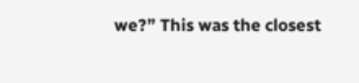we?” This was the closest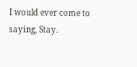I would ever come to saying, Stay.